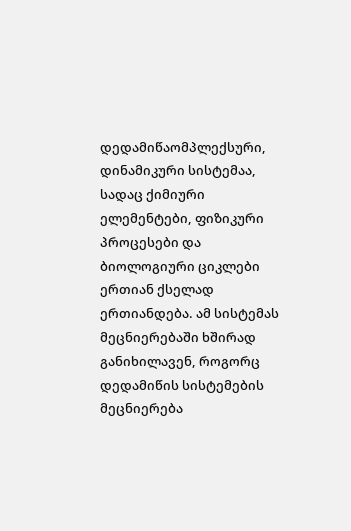დედამიწაომპლექსური, დინამიკური სისტემაა, სადაც ქიმიური ელემენტები, ფიზიკური პროცესები და ბიოლოგიური ციკლები ერთიან ქსელად ერთიანდება. ამ სისტემას მეცნიერებაში ხშირად განიხილავენ, როგორც დედამიწის სისტემების მეცნიერება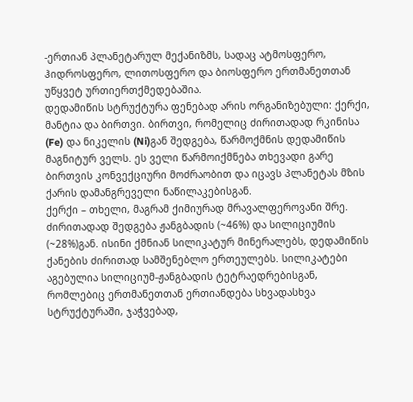-ერთიან პლანეტარულ მექანიზმს, სადაც ატმოსფერო, ჰიდროსფერო, ლითოსფერო და ბიოსფერო ერთმანეთთან უწყვეტ ურთიერთქმედებაშია.
დედამიწის სტრუქტურა ფენებად არის ორგანიზებული: ქერქი, მანტია და ბირთვი. ბირთვი, რომელიც ძირითადად რკინისა (Fe) და ნიკელის (Ni)გან შედგება, წარმოქმნის დედამიწის მაგნიტურ ველს. ეს ველი წარმოიქმნება თხევადი გარე ბირთვის კონვექციური მოძრაობით და იცავს პლანეტას მზის ქარის დამანგრეველი ნაწილაკებისგან.
ქერქი – თხელი, მაგრამ ქიმიურად მრავალფეროვანი შრე. ძირითადად შედგება ჟანგბადის (~46%) და სილიციუმის (~28%)გან. ისინი ქმნიან სილიკატურ მინერალებს, დედამიწის ქანების ძირითად სამშენებლო ერთეულებს. სილიკატები აგებულია სილიციუმ-ჟანგბადის ტეტრაედრებისგან, რომლებიც ერთმანეთთან ერთიანდება სხვადასხვა სტრუქტურაში, ჯაჭვებად,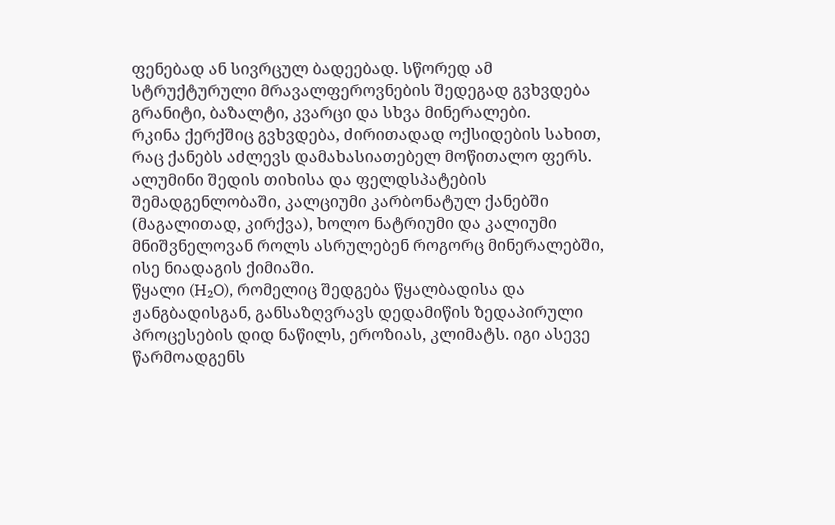ფენებად ან სივრცულ ბადეებად. სწორედ ამ სტრუქტურული მრავალფეროვნების შედეგად გვხვდება გრანიტი, ბაზალტი, კვარცი და სხვა მინერალები.
რკინა ქერქშიც გვხვდება, ძირითადად ოქსიდების სახით, რაც ქანებს აძლევს დამახასიათებელ მოწითალო ფერს. ალუმინი შედის თიხისა და ფელდსპატების შემადგენლობაში, კალციუმი კარბონატულ ქანებში (მაგალითად, კირქვა), ხოლო ნატრიუმი და კალიუმი მნიშვნელოვან როლს ასრულებენ როგორც მინერალებში, ისე ნიადაგის ქიმიაში.
წყალი (H₂O), რომელიც შედგება წყალბადისა და ჟანგბადისგან, განსაზღვრავს დედამიწის ზედაპირული პროცესების დიდ ნაწილს, ეროზიას, კლიმატს. იგი ასევე წარმოადგენს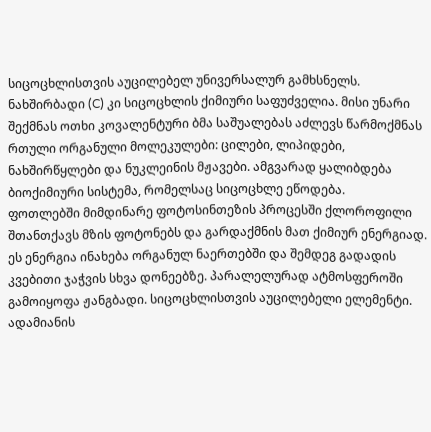სიცოცხლისთვის აუცილებელ უნივერსალურ გამხსნელს.
ნახშირბადი (C) კი სიცოცხლის ქიმიური საფუძველია. მისი უნარი შექმნას ოთხი კოვალენტური ბმა საშუალებას აძლევს წარმოქმნას რთული ორგანული მოლეკულები: ცილები, ლიპიდები, ნახშირწყლები და ნუკლეინის მჟავები. ამგვარად ყალიბდება ბიოქიმიური სისტემა, რომელსაც სიცოცხლე ეწოდება.
ფოთლებში მიმდინარე ფოტოსინთეზის პროცესში ქლოროფილი შთანთქავს მზის ფოტონებს და გარდაქმნის მათ ქიმიურ ენერგიად. ეს ენერგია ინახება ორგანულ ნაერთებში და შემდეგ გადადის კვებითი ჯაჭვის სხვა დონეებზე. პარალელურად ატმოსფეროში გამოიყოფა ჟანგბადი. სიცოცხლისთვის აუცილებელი ელემენტი.
ადამიანის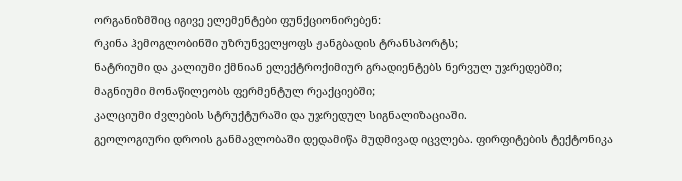ორგანიზმშიც იგივე ელემენტები ფუნქციონირებენ:
რკინა ჰემოგლობინში უზრუნველყოფს ჟანგბადის ტრანსპორტს;
ნატრიუმი და კალიუმი ქმნიან ელექტროქიმიურ გრადიენტებს ნერვულ უჯრედებში;
მაგნიუმი მონაწილეობს ფერმენტულ რეაქციებში;
კალციუმი ძვლების სტრუქტურაში და უჯრედულ სიგნალიზაციაში.
გეოლოგიური დროის განმავლობაში დედამიწა მუდმივად იცვლება. ფირფიტების ტექტონიკა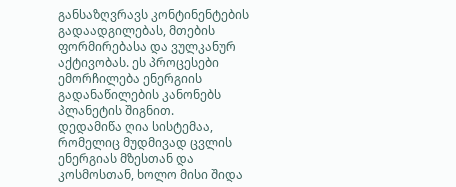განსაზღვრავს კონტინენტების გადაადგილებას, მთების ფორმირებასა და ვულკანურ აქტივობას. ეს პროცესები ემორჩილება ენერგიის გადანაწილების კანონებს პლანეტის შიგნით.
დედამიწა ღია სისტემაა, რომელიც მუდმივად ცვლის ენერგიას მზესთან და კოსმოსთან, ხოლო მისი შიდა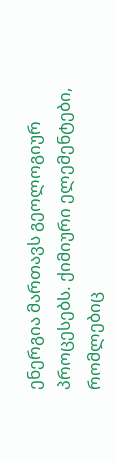ენერგია მართავს გეოლოგიურ პროცესებს. ქიმიური ელემენტები, რომლებიც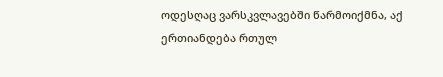ოდესღაც ვარსკვლავებში წარმოიქმნა, აქ ერთიანდება რთულ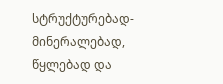სტრუქტურებად-მინერალებად, წყლებად და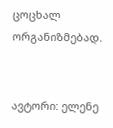ცოცხალ ორგანიზმებად.


ავტორი: ელენე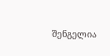შენგელია